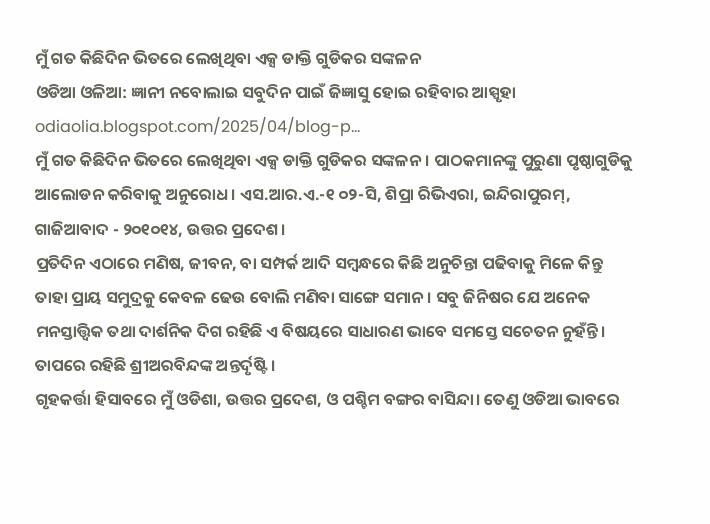ମୁଁ ଗତ କିଛିଦିନ ଭିତରେ ଲେଖିଥିବା ଏକ୍ସ ଡାକ୍ତି ଗୁଡିକର ସଙ୍କଳନ
ଓଡିଆ ଓଳିଆ: ଜ୍ଞାନୀ ନବୋଲାଇ ସବୁଦିନ ପାଇଁ ଜିଜ୍ଞାସୁ ହୋଇ ରହିବାର ଆସ୍ପୃହା
odiaolia.blogspot.com/2025/04/blog-p…
ମୁଁ ଗତ କିଛିଦିନ ଭିତରେ ଲେଖିଥିବା ଏକ୍ସ ଡାକ୍ତି ଗୁଡିକର ସଙ୍କଳନ। ପାଠକମାନଙ୍କୁ ପୁରୁଣା ପୃଷ୍ଠାଗୁଡିକୁ ଆଲୋଡନ କରିବାକୁ ଅନୁରୋଧ। ଏସ.ଆର.ଏ.-୧ ୦୨-ସି, ଶିପ୍ରା ରିଭିଏରା, ଇନ୍ଦିରାପୁରମ୍, ଗାଜିଆବାଦ - ୨୦୧୦୧୪, ଉତ୍ତର ପ୍ରଦେଶ।
ପ୍ରତିଦିନ ଏଠାରେ ମଣିଷ, ଜୀବନ, ବା ସମ୍ପର୍କ ଆଦି ସମ୍ବନ୍ଧରେ କିଛି ଅନୁଚିନ୍ତା ପଢିବାକୁ ମିଳେ କିନ୍ତୁ ତାହା ପ୍ରାୟ ସମୁଦ୍ରକୁ କେବଳ ଢେଉ ବୋଲି ମଣିବା ସାଙ୍ଗେ ସମାନ। ସବୁ ଜିନିଷର ଯେ ଅନେକ ମନସ୍ତାତ୍ତ୍ବିକ ତଥା ଦାର୍ଶନିକ ଦିଗ ରହିଛି ଏ ବିଷୟରେ ସାଧାରଣ ଭାବେ ସମସ୍ତେ ସଚେତନ ନୁହଁନ୍ତି। ତାପରେ ରହିଛି ଶ୍ରୀଅରବିନ୍ଦଙ୍କ ଅନ୍ତର୍ଦୃଷ୍ଟି।
ଗୃହକର୍ତ୍ତା ହିସାବରେ ମୁଁ ଓଡିଶା, ଉତ୍ତର ପ୍ରଦେଶ, ଓ ପଶ୍ଚିମ ବଙ୍ଗର ବାସିନ୍ଦା। ତେଣୁ ଓଡିଆ ଭାବରେ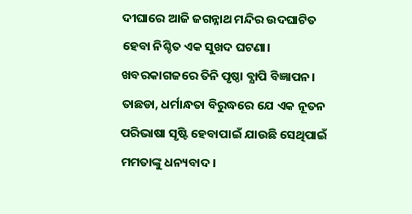ଦୀଘାରେ ଆଜି ଜଗନ୍ନାଥ ମନ୍ଦିର ଉଦଘାଟିତ ହେବା ନିଶ୍ଚିତ ଏକ ସୁଖଦ ଘଟଣା। ଖବରକାଗଜରେ ତିନି ପୃଷ୍ଠା ବ୍ଯାପି ବିଜ୍ଞାପନ। ତାଛଡା, ଧର୍ମାନ୍ଧତା ବିରୁଦ୍ଧରେ ଯେ ଏକ ନୂତନ ପରିଭାଷା ସୃଷ୍ଟି ହେବାପାଇଁ ଯାଉଛି ସେଥିପାଇଁ ମମତାଙ୍କୁ ଧନ୍ୟବାଦ।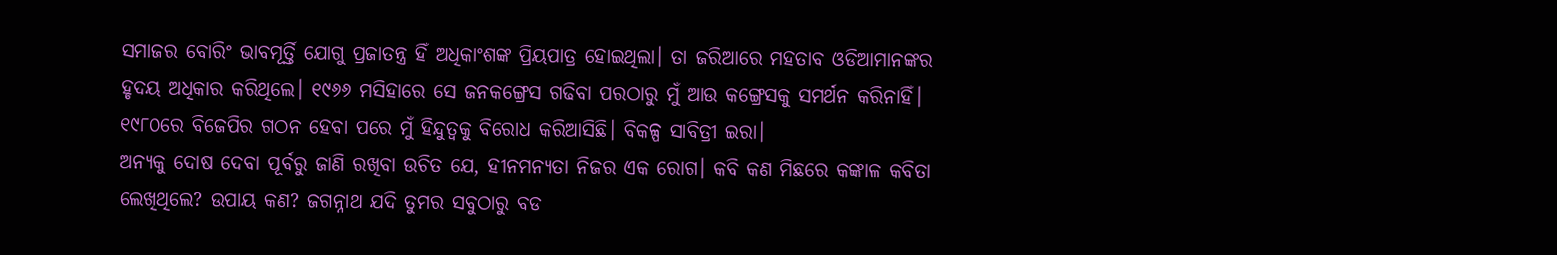ସମାଜର ବୋରିଂ ଭାବମୂର୍ତ୍ତି ଯୋଗୁ ପ୍ରଜାତନ୍ତ୍ର ହିଁ ଅଧିକାଂଶଙ୍କ ପ୍ରିୟପାତ୍ର ହୋଇଥିଲା। ତା ଜରିଆରେ ମହତାବ ଓଡିଆମାନଙ୍କର ହୃଦୟ ଅଧିକାର କରିଥିଲେ। ୧୯୬୬ ମସିହାରେ ସେ ଜନକଙ୍ଗ୍ରେସ ଗଢିବା ପରଠାରୁ ମୁଁ ଆଉ କଙ୍ଗ୍ରେସକୁ ସମର୍ଥନ କରିନାହିଁ। ୧୯୮୦ରେ ବିଜେପିର ଗଠନ ହେବା ପରେ ମୁଁ ହିନ୍ଦୁତ୍ୱକୁ ବିରୋଧ କରିଆସିଛି। ବିକଳ୍ପ ସାବିତ୍ରୀ ଇରା।
ଅନ୍ୟକୁ ଦୋଷ ଦେବା ପୂର୍ବରୁ ଜାଣି ରଖିବା ଉଚିତ ଯେ, ହୀନମନ୍ୟତା ନିଜର ଏକ ରୋଗ। କବି କଣ ମିଛରେ କଙ୍କାଳ କବିତା ଲେଖିଥିଲେ? ଉପାୟ କଣ? ଜଗନ୍ନାଥ ଯଦି ତୁମର ସବୁଠାରୁ ବଡ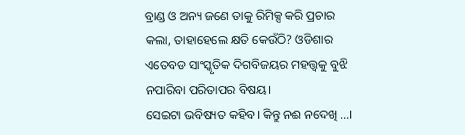ବ୍ରାଣ୍ଡ ଓ ଅନ୍ୟ ଜଣେ ତାକୁ ରିମିକ୍ସ କରି ପ୍ରଚାର କଲା, ତାହାହେଲେ କ୍ଷତି କେଉଁଠି? ଓଡିଶାର ଏତେବଡ ସାଂସ୍କୃତିକ ଦିଗବିଜୟର ମହତ୍ତ୍ବକୁ ବୁଝି ନପାରିବା ପରିତାପର ବିଷୟ।
ସେଇଟା ଭବିଷ୍ୟତ କହିବ। କିନ୍ତୁ ନଈ ନଦେଖି ...।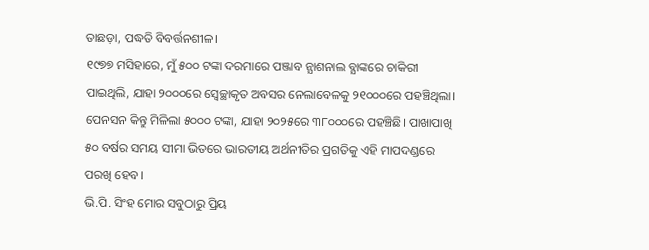ତାଛଡ଼ା, ପଦ୍ଧତି ବିବର୍ତ୍ତନଶୀଳ।
୧୯୭୭ ମସିହାରେ, ମୁଁ ୫୦୦ ଟଙ୍କା ଦରମାରେ ପଞ୍ଜାବ ନ୍ଯାଶନାଲ ବ୍ଯାଙ୍କରେ ଚାକିରୀ ପାଇଥିଲି, ଯାହା ୨୦୦୦ରେ ସ୍ବେଚ୍ଛାକୃତ ଅବସର ନେଲାବେଳକୁ ୨୧୦୦୦ରେ ପହଞ୍ଚିଥିଲା। ପେନସନ କିନ୍ତୁ ମିଳିଲା ୫୦୦୦ ଟଙ୍କା, ଯାହା ୨୦୨୫ରେ ୩୮୦୦୦ରେ ପହଞ୍ଚିଛି। ପାଖାପାଖି ୫୦ ବର୍ଷର ସମୟ ସୀମା ଭିତରେ ଭାରତୀୟ ଅର୍ଥନୀତିର ପ୍ରଗତିକୁ ଏହି ମାପଦଣ୍ଡରେ ପରଖି ହେବ।
ଭି.ପି. ସିଂହ ମୋର ସବୁଠାରୁ ପ୍ରିୟ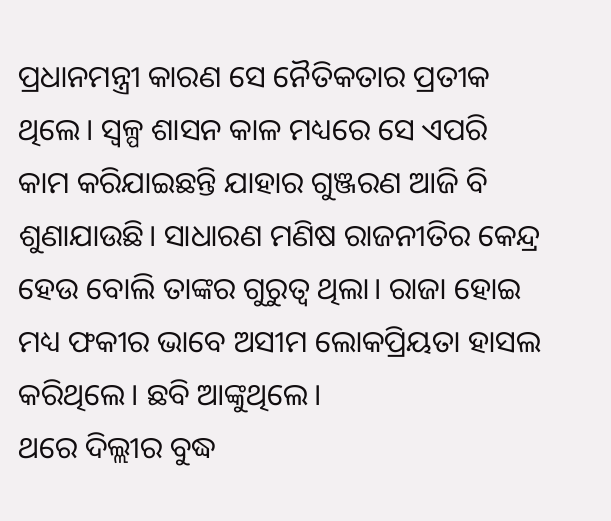ପ୍ରଧାନମନ୍ତ୍ରୀ କାରଣ ସେ ନୈତିକତାର ପ୍ରତୀକ ଥିଲେ। ସ୍ବଳ୍ପ ଶାସନ କାଳ ମଧ୍ୟରେ ସେ ଏପରି କାମ କରିଯାଇଛନ୍ତି ଯାହାର ଗୁଞ୍ଜରଣ ଆଜି ବି ଶୁଣାଯାଉଛି। ସାଧାରଣ ମଣିଷ ରାଜନୀତିର କେନ୍ଦ୍ର ହେଉ ବୋଲି ତାଙ୍କର ଗୁରୁତ୍ୱ ଥିଲା। ରାଜା ହୋଇ ମଧ୍ୟ ଫକୀର ଭାବେ ଅସୀମ ଲୋକପ୍ରିୟତା ହାସଲ କରିଥିଲେ। ଛବି ଆଙ୍କୁଥିଲେ।
ଥରେ ଦିଲ୍ଲୀର ବୁଦ୍ଧ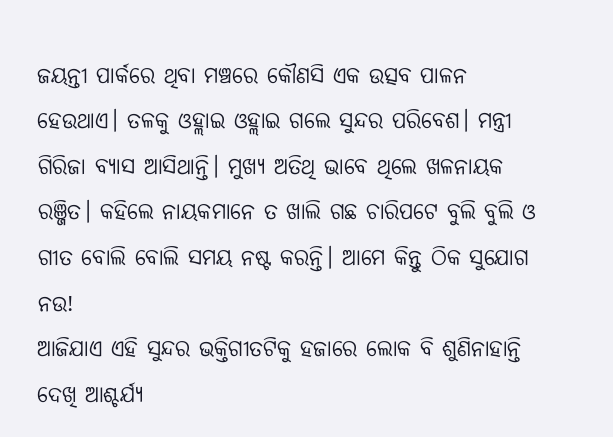ଜୟନ୍ତୀ ପାର୍କରେ ଥିବା ମଞ୍ଚରେ କୌଣସି ଏକ ଉତ୍ସବ ପାଳନ ହେଉଥାଏ। ତଳକୁ ଓହ୍ଲାଇ ଓହ୍ଲାଇ ଗଲେ ସୁନ୍ଦର ପରିବେଶ। ମନ୍ତ୍ରୀ ଗିରିଜା ବ୍ଯାସ ଆସିଥାନ୍ତି। ମୁଖ୍ୟ ଅତିଥି ଭାବେ ଥିଲେ ଖଳନାୟକ ରଞ୍ଜିତ। କହିଲେ ନାୟକମାନେ ତ ଖାଲି ଗଛ ଚାରିପଟେ ବୁଲି ବୁଲି ଓ ଗୀତ ବୋଲି ବୋଲି ସମୟ ନଷ୍ଟ କରନ୍ତି। ଆମେ କିନ୍ତୁ ଠିକ ସୁଯୋଗ ନଉ!
ଆଜିଯାଏ ଏହି ସୁନ୍ଦର ଭକ୍ତିଗୀତଟିକୁ ହଜାରେ ଲୋକ ବି ଶୁଣିନାହାନ୍ତି ଦେଖି ଆଶ୍ଚର୍ଯ୍ୟ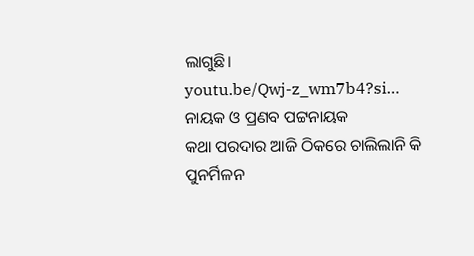ଲାଗୁଛି।
youtu.be/Qwj-z_wm7b4?si…
ନାୟକ ଓ ପ୍ରଣବ ପଟ୍ଟନାୟକ
କଥା ପରଦାର ଆଜି ଠିକରେ ଚାଲିଲାନି କି ପୁନର୍ମିଳନ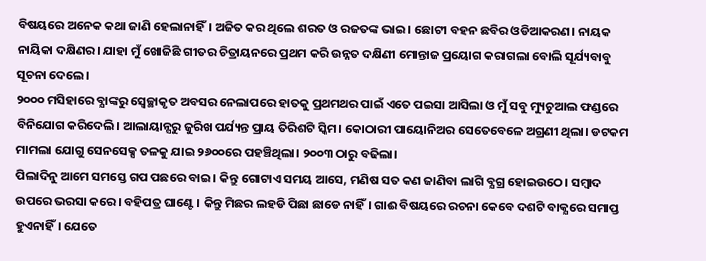ବିଷୟରେ ଅନେକ କଥା ଜାଣି ହେଲାନାହିଁ। ଅଜିତ କର ଥିଲେ ଶରତ ଓ ରଜତଙ୍କ ଭାଇ। ଛୋଟୀ ବହନ ଛବିର ଓଡିଆକରଣ। ନାୟକ ନାୟିକା ଦକ୍ଷିଣର। ଯାହା ମୁଁ ଖୋଜିଛି ଗୀତର ଚିତ୍ରାୟନରେ ପ୍ରଥମ କରି ଉନ୍ନତ ଦକ୍ଷିଣୀ ମୋନ୍ତାଜ ପ୍ରୟୋଗ କରାଗଲା ବୋଲି ସୂର୍ଯ୍ୟବାବୁ ସୂଚନା ଦେଲେ।
୨୦୦୦ ମସିହାରେ ବ୍ଯାଙ୍କରୁ ସ୍ବେଚ୍ଛାକୃତ ଅବସର ନେଲାପରେ ହାତକୁ ପ୍ରଥମଥର ପାଇଁ ଏତେ ପଇସା ଆସିଲା ଓ ମୁଁ ସବୁ ମ୍ୟୁଚୁଆଲ ଫଣ୍ଡରେ ବିନିଯୋଗ କରିଦେଲି। ଆଲାୟାନ୍ସରୁ ଜୁରିଖ ପର୍ଯ୍ୟନ୍ତ ପ୍ରାୟ ତିରିଶଟି ସ୍କିମ। କୋଠାରୀ ପାୟୋନିଅର ସେତେବେଳେ ଅଗ୍ରଣୀ ଥିଲା। ଡଟକମ ମାମଲା ଯୋଗୁ ସେନସେକ୍ସ ତଳକୁ ଯାଇ ୨୬୦୦ରେ ପହଞ୍ଚିଥିଲା। ୨୦୦୩ ଠାରୁ ବଢିଲା।
ପିଲାଦିନୁ ଆମେ ସମସ୍ତେ ଗପ ପଛରେ ବାଇ। କିନ୍ତୁ ଗୋଟାଏ ସମୟ ଆସେ, ମଣିଷ ସତ କଣ ଜାଣିବା ଲାଗି ବ୍ଯଗ୍ର ହୋଇଉଠେ। ସମ୍ବାଦ ଉପରେ ଭରସା କରେ। ବହିପତ୍ର ଘାଣ୍ଟେ। କିନ୍ତୁ ମିଛର ଲହଡି ପିଛା ଛାଡେ ନାହିଁ। ଗାଈ ବିଷୟରେ ରଚନା କେବେ ଦଶଟି ବାକ୍ଯରେ ସମାପ୍ତ ହୁଏନାହିଁ। ଯେତେ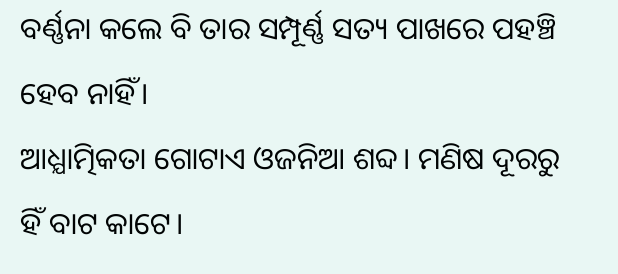ବର୍ଣ୍ଣନା କଲେ ବି ତାର ସମ୍ପୂର୍ଣ୍ଣ ସତ୍ୟ ପାଖରେ ପହଞ୍ଚି ହେବ ନାହିଁ।
ଆଧ୍ଯାତ୍ମିକତା ଗୋଟାଏ ଓଜନିଆ ଶବ୍ଦ। ମଣିଷ ଦୂରରୁ ହିଁ ବାଟ କାଟେ।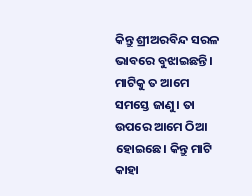କିନ୍ତୁ ଶ୍ରୀଅରବିନ୍ଦ ସରଳ ଭାବରେ ବୁଝାଇଛନ୍ତି। ମାଟିକୁ ତ ଆମେ ସମସ୍ତେ ଜାଣୁ। ତା ଉପରେ ଆମେ ଠିଆ ହୋଇଛେ। କିନ୍ତୁ ମାଟି କାହା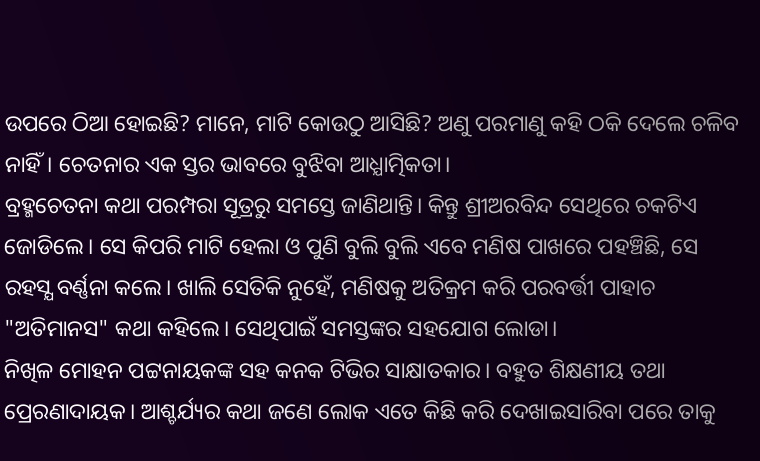ଉପରେ ଠିଆ ହୋଇଛି? ମାନେ, ମାଟି କୋଉଠୁ ଆସିଛି? ଅଣୁ ପରମାଣୁ କହି ଠକି ଦେଲେ ଚଳିବ ନାହିଁ। ଚେତନାର ଏକ ସ୍ତର ଭାବରେ ବୁଝିବା ଆଧ୍ଯାତ୍ମିକତା।
ବ୍ରହ୍ମଚେତନା କଥା ପରମ୍ପରା ସୂତ୍ରରୁ ସମସ୍ତେ ଜାଣିଥାନ୍ତି। କିନ୍ତୁ ଶ୍ରୀଅରବିନ୍ଦ ସେଥିରେ ଚକଟିଏ ଜୋଡିଲେ। ସେ କିପରି ମାଟି ହେଲା ଓ ପୁଣି ବୁଲି ବୁଲି ଏବେ ମଣିଷ ପାଖରେ ପହଞ୍ଚିଛି, ସେ ରହସ୍ଯ ବର୍ଣ୍ଣନା କଲେ। ଖାଲି ସେତିକି ନୁହେଁ, ମଣିଷକୁ ଅତିକ୍ରମ କରି ପରବର୍ତ୍ତୀ ପାହାଚ "ଅତିମାନସ" କଥା କହିଲେ। ସେଥିପାଇଁ ସମସ୍ତଙ୍କର ସହଯୋଗ ଲୋଡା।
ନିଖିଳ ମୋହନ ପଟ୍ଟନାୟକଙ୍କ ସହ କନକ ଟିଭିର ସାକ୍ଷାତକାର। ବହୁତ ଶିକ୍ଷଣୀୟ ତଥା ପ୍ରେରଣାଦାୟକ। ଆଶ୍ଚର୍ଯ୍ୟର କଥା ଜଣେ ଲୋକ ଏତେ କିଛି କରି ଦେଖାଇସାରିବା ପରେ ତାକୁ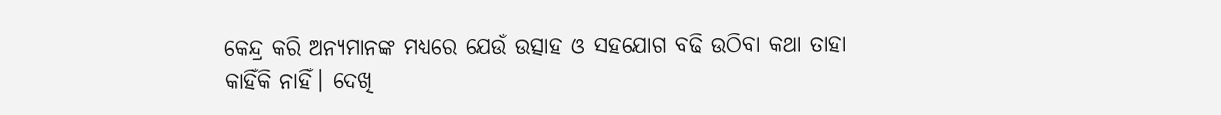କେନ୍ଦ୍ର କରି ଅନ୍ୟମାନଙ୍କ ମଧ୍ୟରେ ଯେଉଁ ଉତ୍ସାହ ଓ ସହଯୋଗ ବଢି ଉଠିବା କଥା ତାହା କାହିଁକି ନାହିଁ। ଦେଖି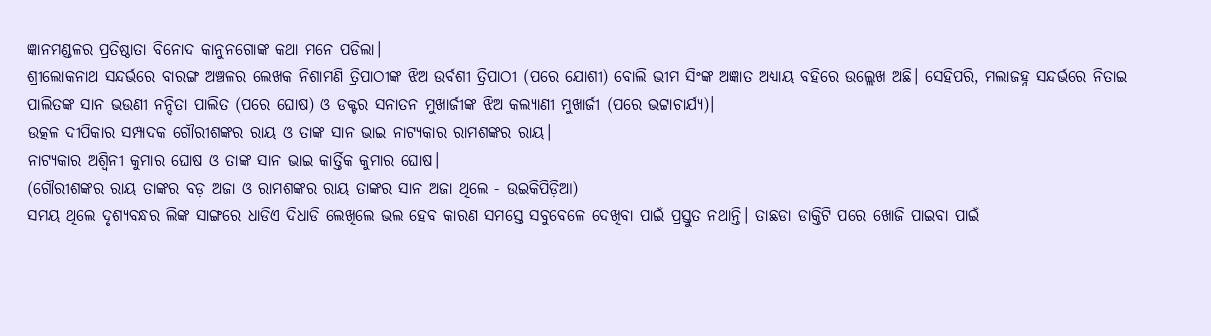ଜ୍ଞାନମଣ୍ଡଳର ପ୍ରତିଷ୍ଠାତା ବିନୋଦ କାନୁନଗୋଙ୍କ କଥା ମନେ ପଡିଲା।
ଶ୍ରୀଲୋକନାଥ ସନ୍ଦର୍ଭରେ ବାରଙ୍ଗ ଅଞ୍ଚଳର ଲେଖକ ନିଶାମଣି ତ୍ରିପାଠୀଙ୍କ ଝିଅ ଉର୍ବଶୀ ତ୍ରିପାଠୀ (ପରେ ଯୋଶୀ) ବୋଲି ଭୀମ ସିଂଙ୍କ ଅଜ୍ଞାତ ଅଧ୍ୟାୟ ବହିରେ ଉଲ୍ଲେଖ ଅଛି। ସେହିପରି, ମଲାଜହ୍ନ ସନ୍ଦର୍ଭରେ ନିତାଇ ପାଲିତଙ୍କ ସାନ ଭଉଣୀ ନନ୍ଦିତା ପାଲିତ (ପରେ ଘୋଷ) ଓ ଡକ୍ଟର ସନାତନ ମୁଖାର୍ଜୀଙ୍କ ଝିଅ କଲ୍ୟାଣୀ ମୁଖାର୍ଜୀ (ପରେ ଭଟ୍ଟାଚାର୍ଯ୍ୟ)।
ଉତ୍କଳ ଦୀପିକାର ସମ୍ପାଦକ ଗୌରୀଶଙ୍କର ରାୟ ଓ ତାଙ୍କ ସାନ ଭାଇ ନାଟ୍ୟକାର ରାମଶଙ୍କର ରାୟ।
ନାଟ୍ୟକାର ଅଶ୍ବିନୀ କୁମାର ଘୋଷ ଓ ତାଙ୍କ ସାନ ଭାଇ କାର୍ତ୍ତିକ କୁମାର ଘୋଷ।
(ଗୌରୀଶଙ୍କର ରାୟ ତାଙ୍କର ବଡ଼ ଅଜା ଓ ରାମଶଙ୍କର ରାୟ ତାଙ୍କର ସାନ ଅଜା ଥିଲେ - ଉଇକିପିଡ଼ିଆ)
ସମୟ ଥିଲେ ଦୃଶ୍ୟବନ୍ଧର ଲିଙ୍କ ସାଙ୍ଗରେ ଧାଡିଏ ଦିଧାଡି ଲେଖିଲେ ଭଲ ହେବ କାରଣ ସମସ୍ତେ ସବୁବେଳେ ଦେଖିବା ପାଇଁ ପ୍ରସ୍ତୁତ ନଥାନ୍ତି। ତାଛଡା ଡାକ୍ତିଟି ପରେ ଖୋଜି ପାଇବା ପାଇଁ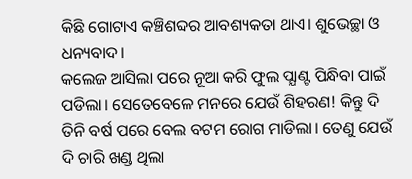କିଛି ଗୋଟାଏ କଞ୍ଚିଶବ୍ଦର ଆବଶ୍ୟକତା ଥାଏ। ଶୁଭେଚ୍ଛା ଓ ଧନ୍ୟବାଦ।
କଲେଜ ଆସିଲା ପରେ ନୂଆ କରି ଫୁଲ ପ୍ଯାଣ୍ଟ ପିନ୍ଧିବା ପାଇଁ ପଡିଲା। ସେତେବେଳେ ମନରେ ଯେଉଁ ଶିହରଣ! କିନ୍ତୁ ଦି ତିନି ବର୍ଷ ପରେ ବେଲ ବଟମ ରୋଗ ମାଡିଲା। ତେଣୁ ଯେଉଁ ଦି ଚାରି ଖଣ୍ଡ ଥିଲା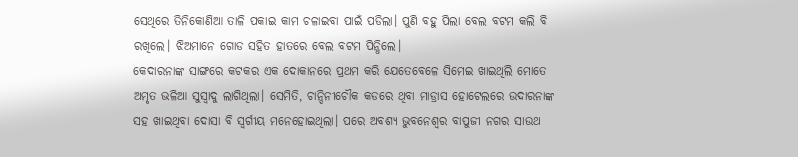ସେଥିରେ ତିନିକୋଣିଆ ତାଳି ପକାଇ କାମ ଚଳାଇବା ପାଇଁ ପଡିଲା। ପୁଣି ବହୁ ପିଲା ବେଲ ବଟମ କଲି ବି ରଖିଲେ। ଝିଅମାନେ ଗୋଡ ସହିତ ହାତରେ ବେଲ ବଟମ ପିନ୍ଧିଲେ।
କେଦାରନାଙ୍କ ସାଙ୍ଗରେ କଟକର ଏକ ଦୋକାନରେ ପ୍ରଥମ କରି ଯେତେବେଳେ ସିମେଇ ଖାଇଥିଲି ମୋତେ ଅମୃତ ଭଳିଆ ସୁସ୍ବାଦୁ ଲାଗିଥିଲା। ସେମିତି, ଚାନ୍ଦିନୀଚୌକ କଡରେ ଥିବା ମାଡ୍ରାସ ହୋଟେଲରେ ଉଦାରନାଙ୍କ ସହ ଖାଇଥିବା ଦୋସା ବି ସ୍ବର୍ଗୀୟ ମନେହୋଇଥିଲା। ପରେ ଅବଶ୍ୟ ଭୁବନେଶ୍ବର ବାପୁଜୀ ନଗର ସାଉଥ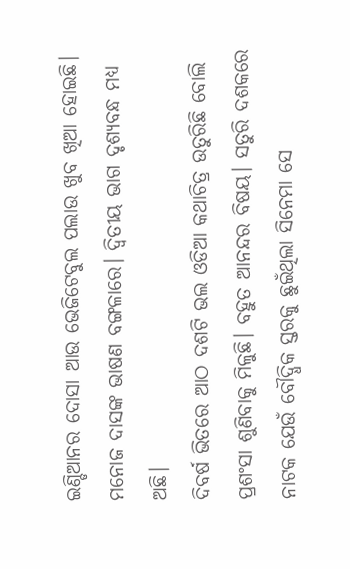ଇଣ୍ଡିଆନର ଦୋସା ଆଉ ଭେଜିଟେବୁଲ ପଲାଉ ଖୁବ ଖିଆ ହୋଇଛି।
ମନୋଜ ଦାସଙ୍କ ଭାଷଣ ବଙ୍ଗଳାରେ। ଦ୍ବିତୀୟ ଭାଗ ଦୃଶ୍ୟବନ୍ଧ ମଧ୍ୟ ଅଛି।
ଦିବର୍ଷ ଭିତରେ ଆଠ ଦଶଟି ଭଲ ଓଡିଆ କଥାଚିତ୍ର ଉତୁରିଛି ବୋଲି ପ୍ରଶଂସା ଶୁଣିବାକୁ ମିଳୁଛି। ବହୁତ ଆନନ୍ଦର ବିଷୟ। ସତୁରି ଦଶକରେ ନାଟକ ଯେଉଁ ବୌଦ୍ଧିକ ସ୍ତରକୁ ଛୁଇଁଥିଲା ସିନେମା ସେ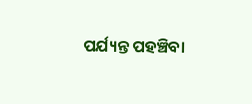ପର୍ଯ୍ୟନ୍ତ ପହଞ୍ଚିବା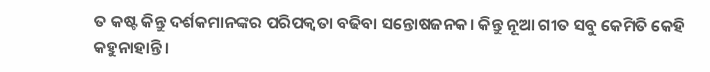ତ କଷ୍ଟ କିନ୍ତୁ ଦର୍ଶକମାନଙ୍କର ପରିପକ୍ୱତା ବଢିବା ସନ୍ତୋଷଜନକ। କିନ୍ତୁ ନୂଆ ଗୀତ ସବୁ କେମିତି କେହି କହୁନାହାନ୍ତି।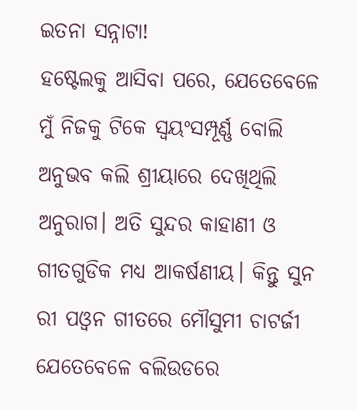ଇତନା ସନ୍ନାଟା!
ହଷ୍ଟେଲକୁ ଆସିବା ପରେ, ଯେତେବେଳେ ମୁଁ ନିଜକୁ ଟିକେ ସ୍ବୟଂସମ୍ପୂର୍ଣ୍ଣ ବୋଲି ଅନୁଭବ କଲି ଶ୍ରୀୟାରେ ଦେଖିଥିଲି ଅନୁରାଗ। ଅତି ସୁନ୍ଦର କାହାଣୀ ଓ ଗୀତଗୁଡିକ ମଧ୍ୟ ଆକର୍ଷଣୀୟ। କିନ୍ତୁ ସୁନ ରୀ ପଓ୍ବନ ଗୀତରେ ମୌସୁମୀ ଚାଟର୍ଜୀ ଯେତେବେଳେ ବଲିଉଡରେ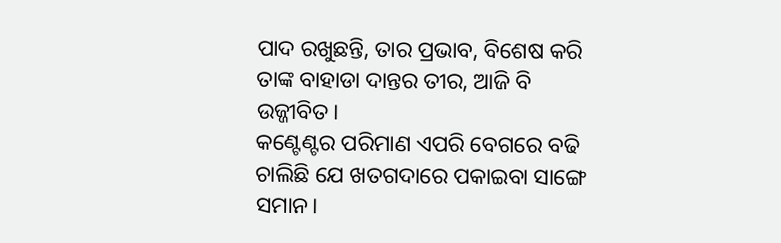ପାଦ ରଖୁଛନ୍ତି, ତାର ପ୍ରଭାବ, ବିଶେଷ କରି ତାଙ୍କ ବାହାଡା ଦାନ୍ତର ତୀର, ଆଜି ବି ଉଜ୍ଜୀବିତ।
କଣ୍ଟେଣ୍ଟର ପରିମାଣ ଏପରି ବେଗରେ ବଢି ଚାଲିଛି ଯେ ଖତଗଦାରେ ପକାଇବା ସାଙ୍ଗେ ସମାନ।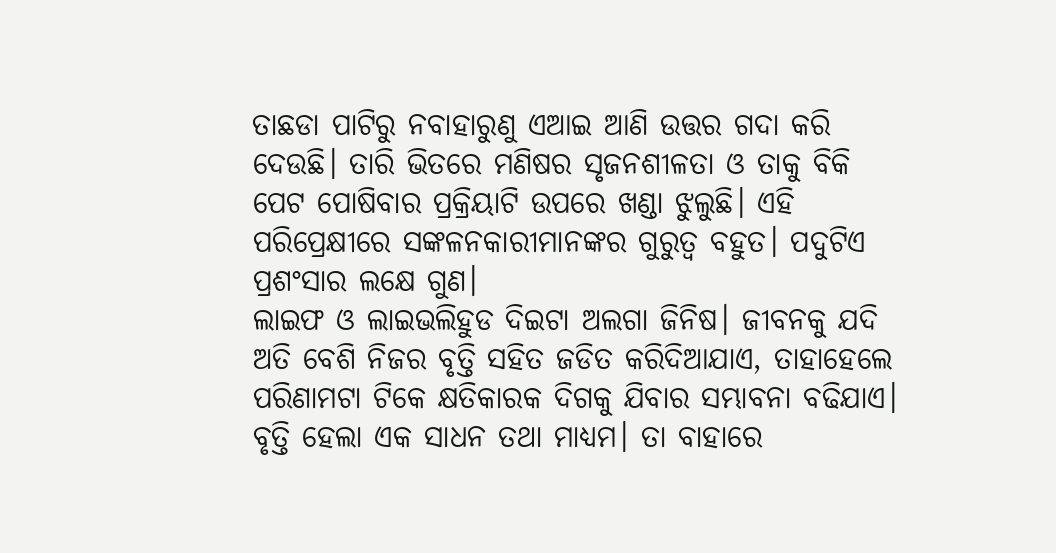ତାଛଡା ପାଟିରୁ ନବାହାରୁଣୁ ଏଆଇ ଆଣି ଉତ୍ତର ଗଦା କରି ଦେଉଛି। ତାରି ଭିତରେ ମଣିଷର ସୃଜନଶୀଳତା ଓ ତାକୁ ବିକି ପେଟ ପୋଷିବାର ପ୍ରକ୍ରିୟାଟି ଉପରେ ଖଣ୍ଡା ଝୁଲୁଛି। ଏହି ପରିପ୍ରେକ୍ଷୀରେ ସଙ୍କଳନକାରୀମାନଙ୍କର ଗୁରୁତ୍ୱ ବହୁତ। ପଦୁଟିଏ ପ୍ରଶଂସାର ଲକ୍ଷେ ଗୁଣ।
ଲାଇଫ ଓ ଲାଇଭଲିହୁଡ ଦିଇଟା ଅଲଗା ଜିନିଷ। ଜୀବନକୁ ଯଦି ଅତି ବେଶି ନିଜର ବୃତ୍ତି ସହିତ ଜଡିତ କରିଦିଆଯାଏ, ତାହାହେଲେ ପରିଣାମଟା ଟିକେ କ୍ଷତିକାରକ ଦିଗକୁ ଯିବାର ସମ୍ଭାବନା ବଢିଯାଏ। ବୃତ୍ତି ହେଲା ଏକ ସାଧନ ତଥା ମାଧ୍ୟମ। ତା ବାହାରେ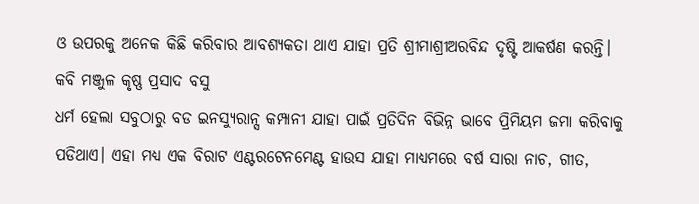ଓ ଉପରକୁ ଅନେକ କିଛି କରିବାର ଆବଶ୍ୟକତା ଥାଏ ଯାହା ପ୍ରତି ଶ୍ରୀମାଶ୍ରୀଅରବିନ୍ଦ ଦୃଷ୍ଟି ଆକର୍ଷଣ କରନ୍ତି।
କବି ମଞ୍ଜୁଳ କୃଷ୍ଣ ପ୍ରସାଦ ବସୁ
ଧର୍ମ ହେଲା ସବୁଠାରୁ ବଡ ଇନସ୍ୟୁରାନ୍ସ କମ୍ପାନୀ ଯାହା ପାଇଁ ପ୍ରତିଦିନ ବିଭିନ୍ନ ଭାବେ ପ୍ରିମିୟମ ଜମା କରିବାକୁ ପଡିଥାଏ। ଏହା ମଧ୍ୟ ଏକ ବିରାଟ ଏଣ୍ଟରଟେନମେଣ୍ଟ ହାଉସ ଯାହା ମାଧ୍ଯମରେ ବର୍ଷ ସାରା ନାଚ, ଗୀତ,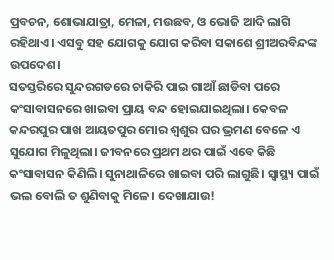ପ୍ରବଚନ, ଶୋଭାଯାତ୍ରା, ମେଳା, ମଉଛବ, ଓ ଭୋଜି ଆଦି ଲାଗି ରହିଥାଏ। ଏସବୁ ସହ ଯୋଗକୁ ଯୋଗ କରିବା ସକାଶେ ଶ୍ରୀଅରବିନ୍ଦଙ୍କ ଉପଦେଶ।
ସତସ୍ତରିରେ ସୁନ୍ଦରଗଡରେ ଚାକିରି ପାଇ ଗାଆଁ ଛାଡିବା ପରେ କଂସାବାସନରେ ଖାଇବା ପ୍ରାୟ ବନ୍ଦ ହୋଇଯାଇଥିଲା। କେବଳ କନ୍ଦରପୁର ପାଖ ଆୟତପୁର ମୋର ଶ୍ବଶୁର ଘର ଭ୍ରମଣ ବେଳେ ଏ ସୁଯୋଗ ମିଳୁଥିଲା। ଜୀବନରେ ପ୍ରଥମ ଥର ପାଇଁ ଏବେ କିଛି କଂସାବାସନ କିଣିଲି। ସୁନାଥାଳିରେ ଖାଇବା ପରି ଲାଗୁଛି। ସ୍ବାସ୍ଥ୍ୟ ପାଇଁ ଭଲ ବୋଲି ତ ଶୁଣିବାକୁ ମିଳେ। ଦେଖାଯାଉ!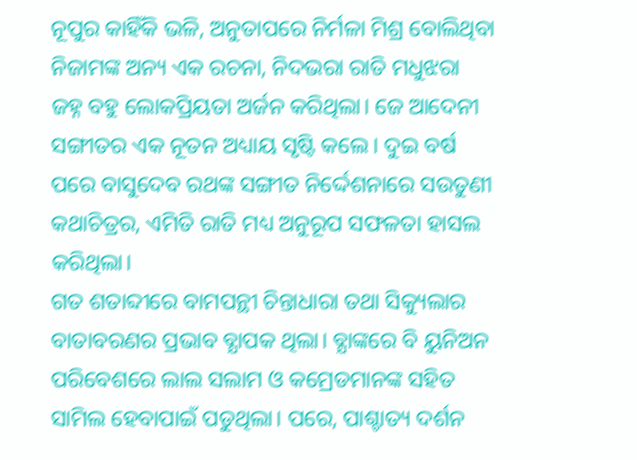ନୂପୁର କାହିଁକି ଭଳି, ଅନୁତାପରେ ନିର୍ମଳା ମିଶ୍ର ବୋଲିଥିବା ନିଜାମଙ୍କ ଅନ୍ୟ ଏକ ରଚନା, ନିଦଭରା ରାତି ମଧୁଝରା ଜହ୍ନ ବହୁ ଲୋକପ୍ରିୟତା ଅର୍ଜନ କରିଥିଲା। ଜେ ଆଦେନୀ ସଙ୍ଗୀତର ଏକ ନୂତନ ଅଧ୍ୟାୟ ସୃଷ୍ଟି କଲେ। ଦୁଇ ବର୍ଷ ପରେ ବାସୁଦେବ ରଥଙ୍କ ସଙ୍ଗୀତ ନିର୍ଦ୍ଦେଶନାରେ ସଉତୁଣୀ କଥାଚିତ୍ରର, ଏମିତି ରାତି ମଧ୍ୟ ଅନୁରୂପ ସଫଳତା ହାସଲ କରିଥିଲା।
ଗତ ଶତାବ୍ଦୀରେ ବାମପନ୍ଥୀ ଚିନ୍ତାଧାରା ତଥା ସିକ୍ୟୁଲାର ବାତାବରଣର ପ୍ରଭାବ ବ୍ଯାପକ ଥିଲା। ବ୍ଯାଙ୍କରେ ବି ୟୁନିଅନ ପରିବେଶରେ ଲାଲ ସଲାମ ଓ କମ୍ରେଡମାନଙ୍କ ସହିତ ସାମିଲ ହେବାପାଇଁ ପଡୁଥିଲା। ପରେ, ପାଶ୍ଚାତ୍ୟ ଦର୍ଶନ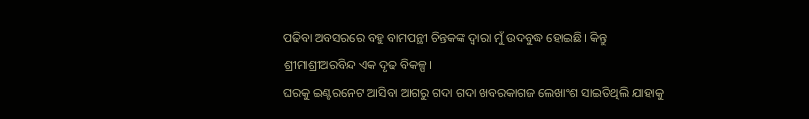ପଢିବା ଅବସରରେ ବହୁ ବାମପନ୍ଥୀ ଚିନ୍ତକଙ୍କ ଦ୍ବାରା ମୁଁ ଉଦବୁଦ୍ଧ ହୋଇଛି। କିନ୍ତୁ ଶ୍ରୀମାଶ୍ରୀଅରବିନ୍ଦ ଏକ ଦୃଢ ବିକଳ୍ପ।
ଘରକୁ ଇଣ୍ଟରନେଟ ଆସିବା ଆଗରୁ ଗଦା ଗଦା ଖବରକାଗଜ ଲେଖାଂଶ ସାଇତିଥିଲି ଯାହାକୁ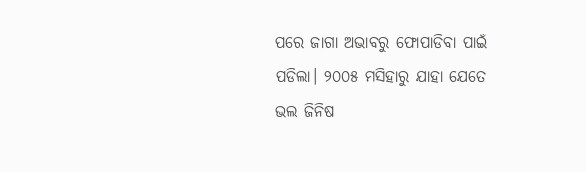ପରେ ଜାଗା ଅଭାବରୁ ଫୋପାଡିବା ପାଇଁ ପଡିଲା। ୨୦୦୫ ମସିହାରୁ ଯାହା ଯେତେ ଭଲ ଜିନିଷ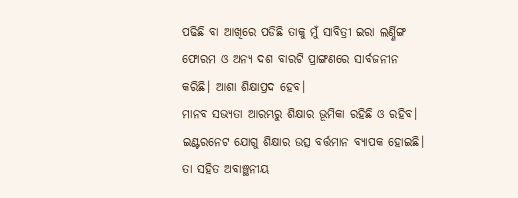ପଢିଛି ବା ଆଖିରେ ପଡିଛି ତାକୁ ମୁଁ ସାବିତ୍ରୀ ଇରା ଲର୍ଣ୍ଣିଙ୍ଗ ଫୋରମ ଓ ଅନ୍ୟ ଦଶ ବାରଟି ପ୍ରାଙ୍ଗଣରେ ସାର୍ବଜନୀନ କରିଛି। ଆଶା ଶିକ୍ଷାପ୍ରଦ ହେବ।
ମାନବ ସଭ୍ୟତା ଆରମ୍ଭରୁ ଶିକ୍ଷାର ଭୂମିକା ରହିଛି ଓ ରହିବ। ଇଣ୍ଟରନେଟ ଯୋଗୁ ଶିକ୍ଷାର ଉତ୍ସ ବର୍ତ୍ତମାନ ବ୍ୟାପକ ହୋଇଛି। ତା ସହିତ ଅବାଞ୍ଛନୀୟ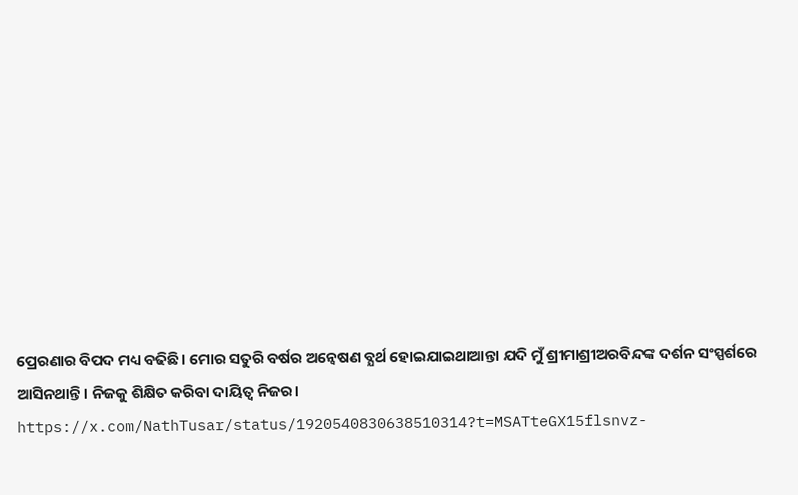ପ୍ରେରଣାର ବିପଦ ମଧ୍ୟ ବଢିଛି। ମୋର ସତୁରି ବର୍ଷର ଅନ୍ବେଷଣ ବ୍ଯର୍ଥ ହୋଇଯାଇଥାଆନ୍ତା ଯଦି ମୁଁ ଶ୍ରୀମାଶ୍ରୀଅରବିନ୍ଦଙ୍କ ଦର୍ଶନ ସଂସ୍ପର୍ଶରେ ଆସିନଥାନ୍ତି। ନିଜକୁ ଶିକ୍ଷିତ କରିବା ଦାୟିତ୍ବ ନିଜର।
https://x.com/NathTusar/status/1920540830638510314?t=MSATteGX15flsnvz-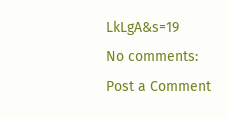LkLgA&s=19
No comments:
Post a Comment